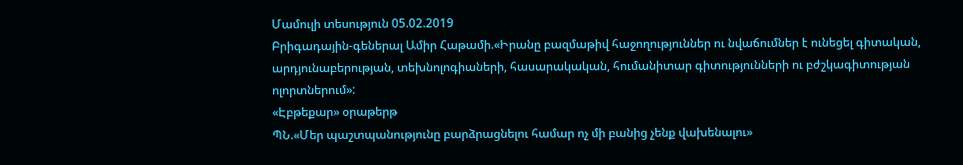Մամուլի տեսություն 05.02.2019
Բրիգադային-գեներալ Ամիր Հաթամի.«Իրանը բազմաթիվ հաջողություններ ու նվաճումներ է ունեցել գիտական, արդյունաբերության, տեխնոլոգիաների, հասարակական, հումանիտար գիտությունների ու բժշկագիտության ոլորտներում»:
«Էբթեքար» օրաթերթ
ՊՆ.«Մեր պաշտպանությունը բարձրացնելու համար ոչ մի բանից չենք վախենալու»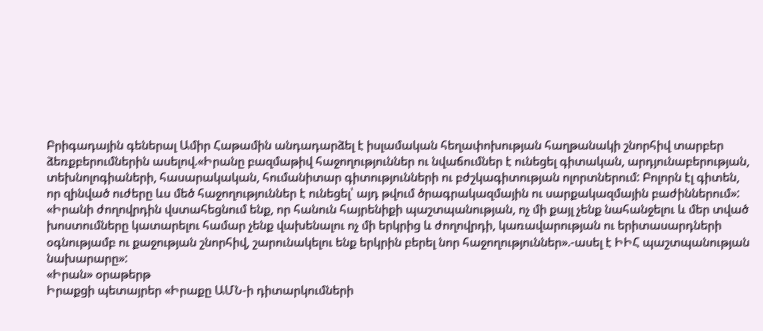Բրիգադային գեներալ Ամիր Հաթամին անդադարձել է իսլամական հեղափոխության հաղթանակի շնորհիվ տարբեր ձեռքբերումներին ասելով.«Իրանը բազմաթիվ հաջողություններ ու նվաճումներ է ունեցել գիտական, արդյունաբերության, տեխնոլոգիաների, հասարակական, հումանիտար գիտությունների ու բժշկագիտության ոլորտներում: Բոլորն էլ գիտեն, որ զինված ուժերը ևս մեծ հաջողություններ է ունեցել՝ այդ թվում ծրագրակազմային ու սարքակազմային բաժիններում»:
«Իրանի ժողովրդին վստահեցնում ենք, որ հանուն հայրենիքի պաշտպանության, ոչ մի քայլ չենք նահանջելու և մեր տված խոստումները կատարելու համար չենք վախենալու ոչ մի երկրից և ժողովրդի, կառավարության ու երիտասարդների օգնությամբ ու քաջության շնորհիվ, շարունակելու ենք երկրին բերել նոր հաջողություններ».-ասել է ԻԻՀ պաշտպանության նախարարը»:
«Իրան» օրաթերթ
Իրաքցի պետայրեր «Իրաքը ԱՄՆ-ի դիտարկումների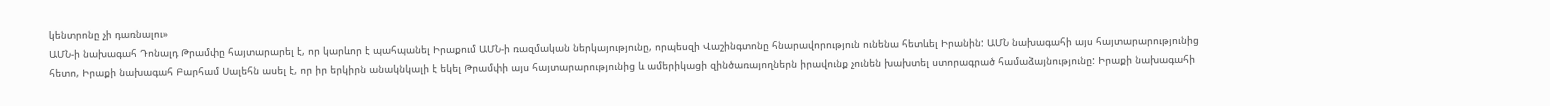կենտրոնը չի դառնալու»
ԱՄՆ-ի նախագահ Դոնալդ Թրամփը հայտարարել է, որ կարևոր է պահպանել Իրաքում ԱՄՆ-ի ռազմական ներկայությունը, որպեսզի Վաշինգտոնը հնարավորություն ունենա հետևել Իրանին: ԱՄՆ նախագահի այս հայտարարությունից հետո, Իրաքի նախագահ Բարհամ Սալեհն ասել է, որ իր երկիրն անակնկալի է եկել Թրամփի այս հայտարարությունից և ամերիկացի զինծառայողներն իրավունք չունեն խախտել ստորագրած համաձայնությունը: Իրաքի նախագահի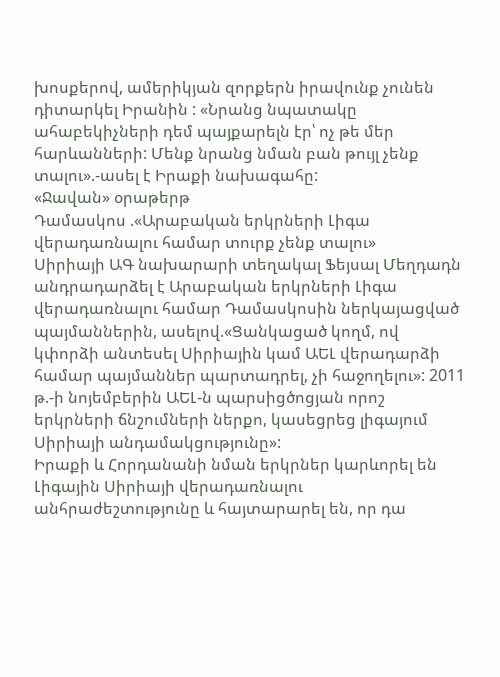խոսքերով, ամերիկյան զորքերն իրավունք չունեն դիտարկել Իրանին : «Նրանց նպատակը ահաբեկիչների դեմ պայքարելն էր՝ ոչ թե մեր հարևանների: Մենք նրանց նման բան թույլ չենք տալու».-ասել է Իրաքի նախագահը:
«Ջավան» օրաթերթ
Դամասկոս .«Արաբական երկրների Լիգա վերադառնալու համար տուրք չենք տալու»
Սիրիայի ԱԳ նախարարի տեղակալ Ֆեյսալ Մեղդադն անդրադարձել է Արաբական երկրների Լիգա վերադառնալու համար Դամասկոսին ներկայացված պայմաններին, ասելով.«Ցանկացած կողմ, ով կփորձի անտեսել Սիրիային կամ ԱԵԼ վերադարձի համար պայմաններ պարտադրել, չի հաջողելու»: 2011 թ.-ի նոյեմբերին ԱԵԼ-ն պարսիցծոցյան որոշ երկրների ճնշումների ներքո, կասեցրեց լիգայում Սիրիայի անդամակցությունը»:
Իրաքի և Հորդանանի նման երկրներ կարևորել են Լիգային Սիրիայի վերադառնալու անհրաժեշտությունը և հայտարարել են, որ դա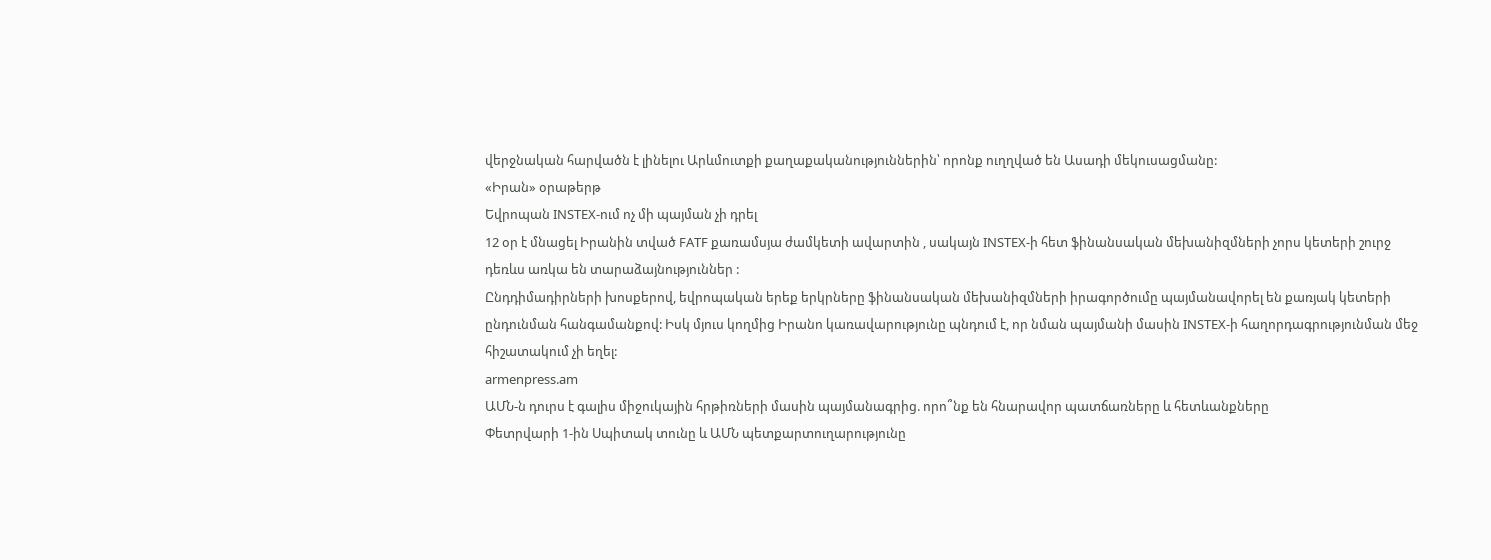վերջնական հարվածն է լինելու Արևմուտքի քաղաքականություններին՝ որոնք ուղղված են Ասադի մեկուսացմանը:
«Իրան» օրաթերթ
Եվրոպան INSTEX-ում ոչ մի պայման չի դրել
12 օր է մնացել Իրանին տված FATF քառամսյա ժամկետի ավարտին , սակայն INSTEX-ի հետ ֆինանսական մեխանիզմների չորս կետերի շուրջ դեռևս առկա են տարաձայնություններ :
Ընդդիմադիրների խոսքերով, եվրոպական երեք երկրները ֆինանսական մեխանիզմների իրագործումը պայմանավորել են քառյակ կետերի ընդունման հանգամանքով: Իսկ մյուս կողմից Իրանո կառավարությունը պնդում է, որ նման պայմանի մասին INSTEX-ի հաղորդագրությունման մեջ հիշատակում չի եղել:
armenpress.am
ԱՄՆ-ն դուրս է գալիս միջուկային հրթիռների մասին պայմանագրից. որո՞նք են հնարավոր պատճառները և հետևանքները
Փետրվարի 1-ին Սպիտակ տունը և ԱՄՆ պետքարտուղարությունը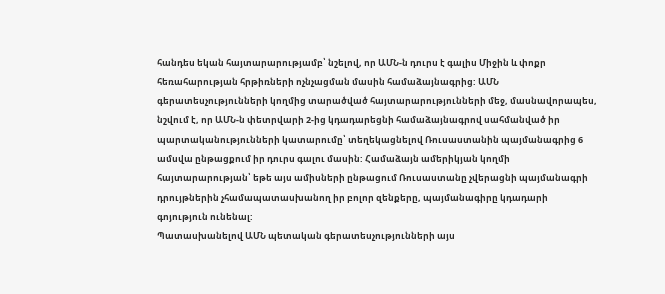հանդես եկան հայտարարությամբ՝ նշելով, որ ԱՄՆ-ն դուրս է գալիս Միջին և փոքր հեռահարության հրթիռների ոչնչացման մասին համաձայնագրից: ԱՄՆ գերատեսչությունների կողմից տարածված հայտարարությունների մեջ, մասնավորապես, նշվում է, որ ԱՄՆ-ն փետրվարի 2-ից կդադարեցնի համաձայնագրով սահմանված իր պարտականությունների կատարումը՝ տեղեկացնելով Ռուսաստանին պայմանագրից 6 ամսվա ընթացքում իր դուրս գալու մասին: Համաձայն ամերիկյան կողմի հայտարարության՝ եթե այս ամիսների ընթացում Ռուսաստանը չվերացնի պայմանագրի դրույթներին չհամապատասխանող իր բոլոր զենքերը, պայմանագիրը կդադարի գոյություն ունենալ:
Պատասխանելով ԱՄՆ պետական գերատեսչությունների այս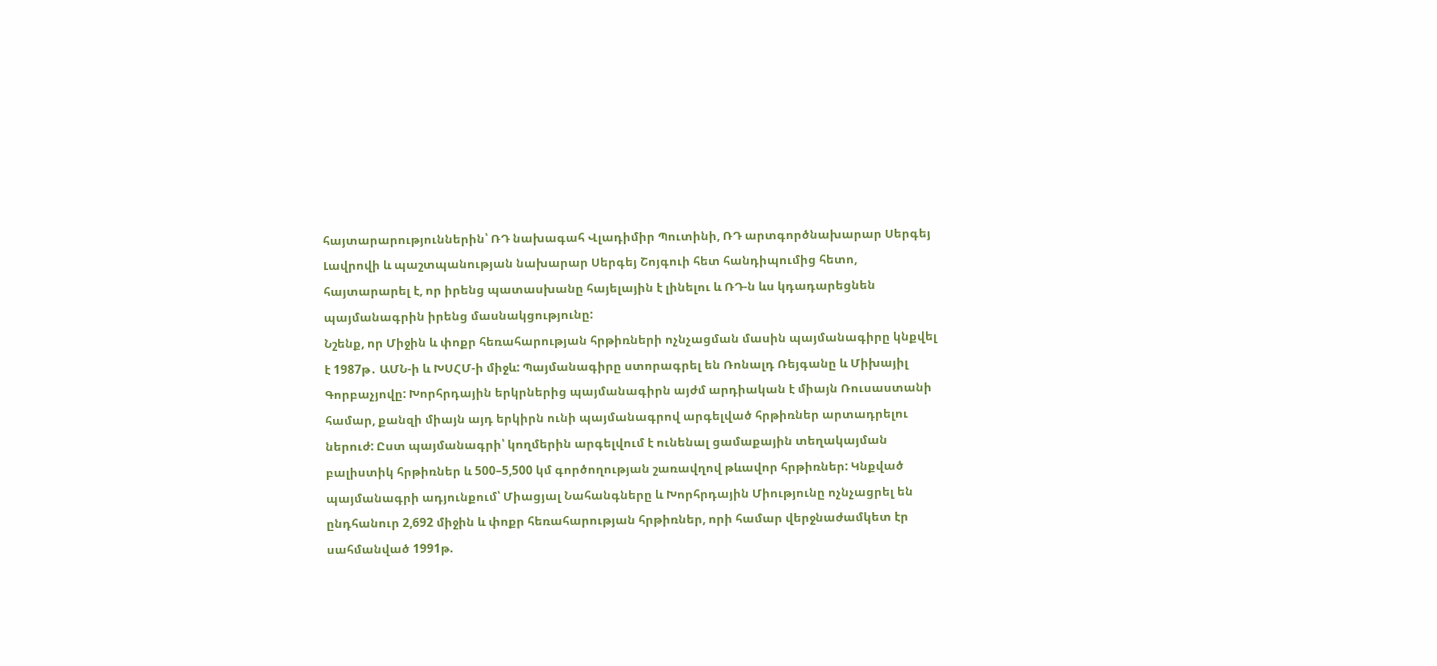հայտարարություններին՝ ՌԴ նախագահ Վլադիմիր Պուտինի, ՌԴ արտգործնախարար Սերգեյ Լավրովի և պաշտպանության նախարար Սերգեյ Շոյգուի հետ հանդիպումից հետո, հայտարարել է, որ իրենց պատասխանը հայելային է լինելու և ՌԴ-ն ևս կդադարեցնեն պայմանագրին իրենց մասնակցությունը:
Նշենք, որ Միջին և փոքր հեռահարության հրթիռների ոչնչացման մասին պայմանագիրը կնքվել է 1987թ․ ԱՄՆ-ի և ԽՍՀՄ-ի միջև: Պայմանագիրը ստորագրել են Ռոնալդ Ռեյգանը և Միխայիլ Գորբաչյովը: Խորհրդային երկրներից պայմանագիրն այժմ արդիական է միայն Ռուսաստանի համար, քանզի միայն այդ երկիրն ունի պայմանագրով արգելված հրթիռներ արտադրելու ներուժ: Ըստ պայմանագրի՝ կողմերին արգելվում է ունենալ ցամաքային տեղակայման բալիստիկ հրթիռներ և 500–5,500 կմ գործողության շառավղով թևավոր հրթիռներ: Կնքված պայմանագրի ադյունքում՝ Միացյալ Նահանգները և Խորհրդային Միությունը ոչնչացրել են ընդհանուր 2,692 միջին և փոքր հեռահարության հրթիռներ, որի համար վերջնաժամկետ էր սահմանված 1991թ.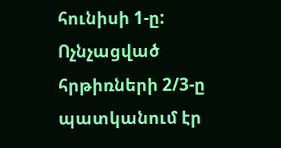հունիսի 1-ը: Ոչնչացված հրթիռների 2/3-ը պատկանում էր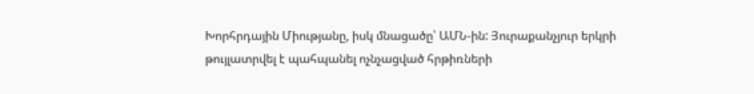Խորհրդային Միությանը, իսկ մնացածը՝ ԱՄՆ-ին: Յուրաքանչյուր երկրի թույլատրվել է պահպանել ոչնչացված հրթիռների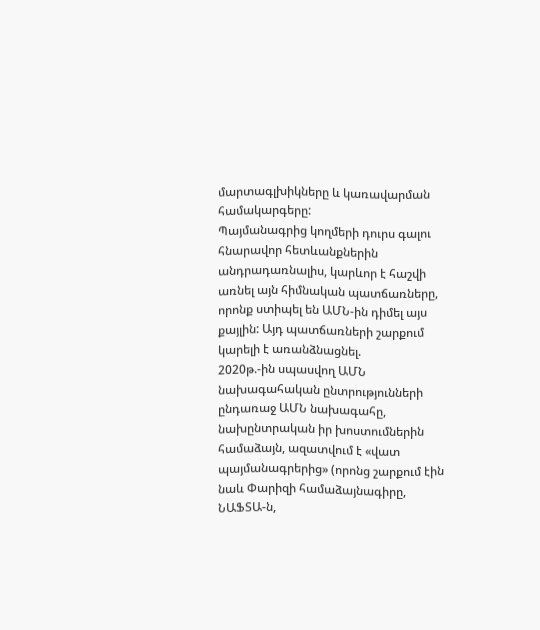մարտագլխիկները և կառավարման համակարգերը:
Պայմանագրից կողմերի դուրս գալու հնարավոր հետևանքներին անդրադառնալիս, կարևոր է հաշվի առնել այն հիմնական պատճառները, որոնք ստիպել են ԱՄՆ-ին դիմել այս քայլին: Այդ պատճառների շարքում կարելի է առանձնացնել.
2020թ.-ին սպասվող ԱՄՆ նախագահական ընտրությունների ընդառաջ ԱՄՆ նախագահը, նախընտրական իր խոստումներին համաձայն, ազատվում է «վատ պայմանագրերից» (որոնց շարքում էին նաև Փարիզի համաձայնագիրը, ՆԱՖՏԱ-ն,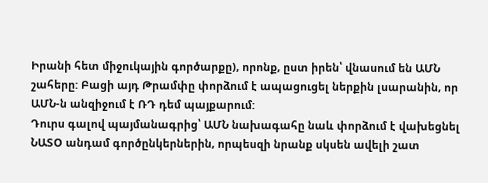Իրանի հետ միջուկային գործարքը), որոնք, ըստ իրեն՝ վնասում են ԱՄՆ շահերը: Բացի այդ Թրամփը փորձում է ապացուցել ներքին լսարանին, որ ԱՄՆ-ն անզիջում է ՌԴ դեմ պայքարում:
Դուրս գալով պայմանագրից՝ ԱՄՆ նախագահը նաև փորձում է վախեցնել ՆԱՏՕ անդամ գործընկերներին, որպեսզի նրանք սկսեն ավելի շատ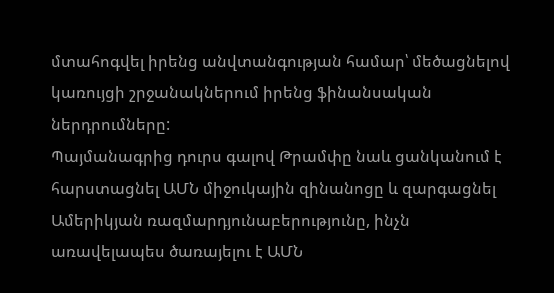մտահոգվել իրենց անվտանգության համար՝ մեծացնելով կառույցի շրջանակներում իրենց ֆինանսական ներդրումները:
Պայմանագրից դուրս գալով Թրամփը նաև ցանկանում է հարստացնել ԱՄՆ միջուկային զինանոցը և զարգացնել Ամերիկյան ռազմարդյունաբերությունը, ինչն առավելապես ծառայելու է ԱՄՆ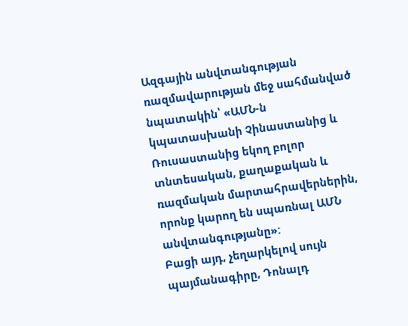Ազգային անվտանգության ռազմավարության մեջ սահմանված նպատակին՝ «ԱՄՆ-ն կպատասխանի Չինաստանից և Ռուսաստանից եկող բոլոր տնտեսական, քաղաքական և ռազմական մարտահրավերներին, որոնք կարող են սպառնալ ԱՄՆ անվտանգությանը»:
Բացի այդ, չեղարկելով սույն պայմանագիրը, Դոնալդ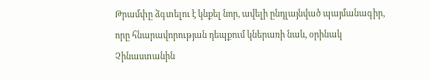Թրամփը ձգտելու է կնքել նոր, ավելի ընդլայնված պայմանագիր, որը հնարավորության դեպքում կներառի նաև, օրինակ Չինաստանին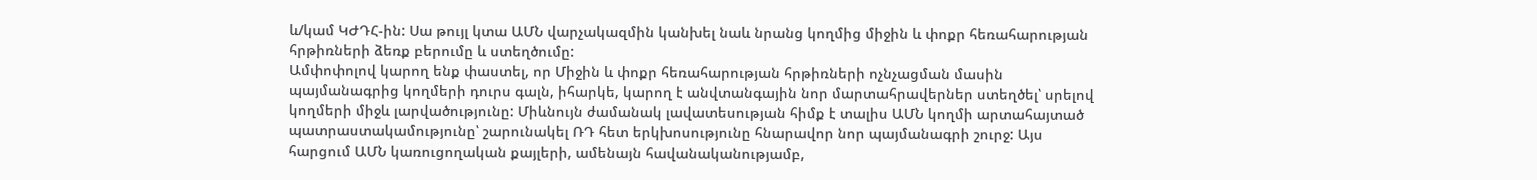և/կամ ԿԺԴՀ-ին: Սա թույլ կտա ԱՄՆ վարչակազմին կանխել նաև նրանց կողմից միջին և փոքր հեռահարության հրթիռների ձեռք բերումը և ստեղծումը:
Ամփոփոլով կարող ենք փաստել, որ Միջին և փոքր հեռահարության հրթիռների ոչնչացման մասին պայմանագրից կողմերի դուրս գալն, իհարկե, կարող է անվտանգային նոր մարտահրավերներ ստեղծել՝ սրելով կողմերի միջև լարվածությունը: Միևնույն ժամանակ լավատեսության հիմք է տալիս ԱՄՆ կողմի արտահայտած պատրաստակամությունը՝ շարունակել ՌԴ հետ երկխոսությունը հնարավոր նոր պայմանագրի շուրջ: Այս հարցում ԱՄՆ կառուցողական քայլերի, ամենայն հավանականությամբ,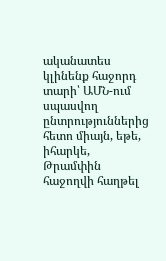ականատես կլինենք հաջորդ տարի՝ ԱՄՆ-ում սպասվող ընտրություններից հետո միայն, եթե, իհարկե, Թրամփին հաջողվի հաղթել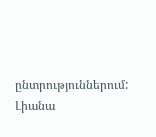ընտրություններում:
Լիանա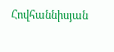Հովհաննիսյան